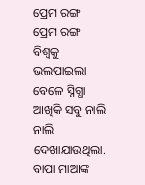ପ୍ରେମ ରଙ୍ଗ
ପ୍ରେମ ରଙ୍ଗ
ବିଶ୍ୱକୁ ଭଲପାଇଲା ବେଳେ ସ୍ନିଗ୍ଧା ଆଖିକି ସବୁ ନାଲି ନାଲି ଦେଖାଯାଉଥିଲା. ବାପା ମାଆଙ୍କ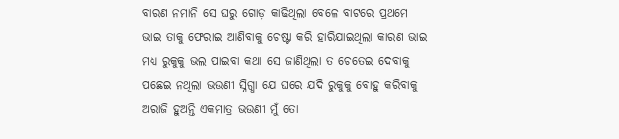ବାରଣ ନମାନି ସେ ଘରୁ ଗୋଡ଼ କାଢିଥିଲା ବେଳେ ବାଟରେ ପ୍ରଥମେ ଭାଇ ତାକୁ ଫେରାଇ ଆଣିବାକୁ ଚେଷ୍ଟା କରି ହାରିଯାଇଥିଲା କାରଣ ଭାଇ ମଧ୍ୟ ରୁକୁକୁ ଭଲ ପାଇବା କଥା ସେ ଜାଣିଥିଲା ତ ଚେତେଇ ଦେବାକୁ ପଛେଇ ନଥିଲା ଭଉଣୀ ସ୍ନିଗ୍ଧା ଯେ ଘରେ ଯଦି ରୁକୁକୁ ବୋହୁ କରିବାକୁ ଅରାଜି ହୁଅନ୍ତି ଏକମାତ୍ର ଭଉଣୀ ମୁଁ ତୋ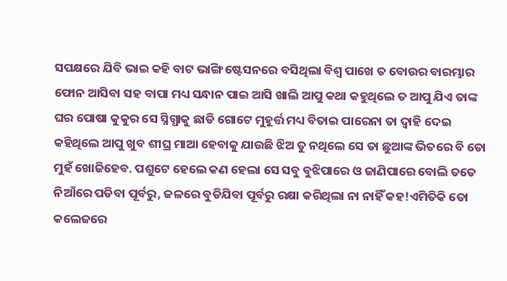ସପକ୍ଷରେ ଯିବି ଭାଇ କହି ବାଟ ଭାଙ୍ଗି ଷ୍ଟେସନରେ ବସିଥିଲା ବିଶ୍ୱ ପାଖେ ତ ବୋଉର ବାରମ୍ଭାର ଫୋନ ଆସିବା ସହ ବାପା ମଧ୍ୟ ସନ୍ଧାନ ପାଇ ଆସି ଖାଲି ଆପୁ କଥା କହୁଥିଲେ ତ ଆପୁ ଯିଏ ତାଙ୍କ ଘର ପୋଷା କୁକୁର ସେ ସ୍ନିଗ୍ଧାକୁ ଛାଡି ଗୋଟେ ମୁହୂର୍ତ୍ତ ମଧ୍ୟ ବିତାଇ ପାରେନା ତା ଦ୍ୱାହି ଦେଇ କହିଥିଲେ ଆପୁ ଖୁବ ଶୀଘ୍ର ମାଆ ହେବାକୁ ଯାଉଛି ଝିଅ ତୁ ନଥିଲେ ସେ ତା ଛୁଆଙ୍କ ଭିତରେ ବି ତୋ ମୁହଁ ଖୋଜିହେବ. ପଶୁଟେ ହେଲେ କଣ ହେଲା ସେ ସବୁ ବୁଝିପାରେ ଓ ଜାଣିପାରେ ବୋଲି ତତେ ନିଆଁରେ ପଡିବା ପୂର୍ବରୁ, ଜଳରେ ବୁଡିଯିବା ପୂର୍ବରୁ ରକ୍ଷା କରିଥିଲା ନା ନାହିଁ କହ!ଏମିତିକି ତୋ କଲେଜରେ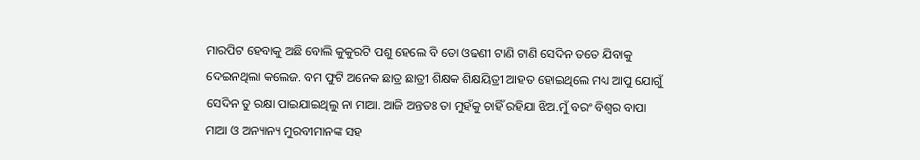ମାରପିଟ ହେବାକୁ ଅଛି ବୋଲି କୁକୁରଟି ପଶୁ ହେଲେ ବି ତୋ ଓଢଣୀ ଟାଣି ଟାଣି ସେଦିନ ତତେ ଯିବାକୁ ଦେଇନଥିଲା କଲେଜ. ବମ ଫୁଟି ଅନେକ ଛାତ୍ର ଛାତ୍ରୀ ଶିକ୍ଷକ ଶିକ୍ଷୟିତ୍ରୀ ଆହତ ହୋଇଥିଲେ ମଧ୍ୟ ଆପୁ ଯୋଗୁଁ ସେଦିନ ତୁ ରକ୍ଷା ପାଇଯାଇଥିଲୁ ନା ମାଆ. ଆଜି ଅନ୍ତତଃ ତା ମୁହଁକୁ ଚାହିଁ ରହିଯା ଝିଅ.ମୁଁ ବରଂ ବିଶ୍ବର ବାପା ମାଆ ଓ ଅନ୍ୟାନ୍ୟ ମୁରବୀମାନଙ୍କ ସହ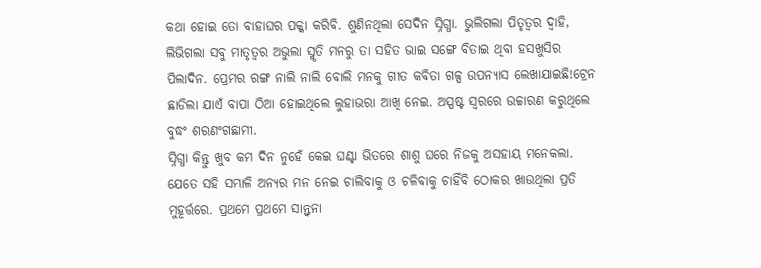କଥା ହୋଇ ତୋ ବାହାଘର ପକ୍କା କରିବି. ଶୁଣିନଥିଲା ସେଦିନ ସ୍ନିଗ୍ଧା. ଭୁଲିଗଲା ପିତୃତ୍ୱର ଦ୍ୱାହି, ଲିଭିଗଲା ସବୁ ମାତୃତ୍ୱର ଅଭୁଲା ସ୍ମୃତି ମନରୁ ତା ସହିତ ଭାଇ ସଙ୍ଗେ ବିତାଇ ଥିବା ହସଖୁସିର ପିଲାଦିନ. ପ୍ରେମର ରଙ୍ଗ ନାଲି ନାଲି ବୋଲି ମନକୁ ଗୀତ କବିତା ଗଳ୍ପ ଉପନ୍ୟାସ ଲେଖାଯାଇଛି!ଟ୍ରେନ ଛାଡିଲା ଯାଏଁ ବାପା ଠିଆ ହୋଇଥିଲେ ଲୁହାଭରା ଆଖି ନେଇ. ଅସ୍ପଷ୍ଟ ସ୍ୱରରେ ଉଚ୍ଚାରଣ କରୁଥିଲେ ବୁଦ୍ଧଂ ଶରଣଂଗଛାମୀ.
ସ୍ନିଗ୍ଧା କିନ୍ତୁ ଖୁବ କମ ଦିନ ନୁହେଁ କେଇ ଘଣ୍ଟା ଭିତରେ ଶାଶୁ ଘରେ ନିଜକୁ ଅସହାୟ ମନେକଲା. ଯେତେ ସହି ସମ୍ଭାଳି ଅନ୍ୟର ମନ ନେଇ ଚାଲିବାକୁ ଓ ଚଳିବାକୁ ଚାହିଁବି ଠୋକର ଖାଉଥିଲା ପ୍ରତି ମୁହୂର୍ତ୍ତରେ. ପ୍ରଥମେ ପ୍ରଥମେ ସାନ୍ତ୍ୱନା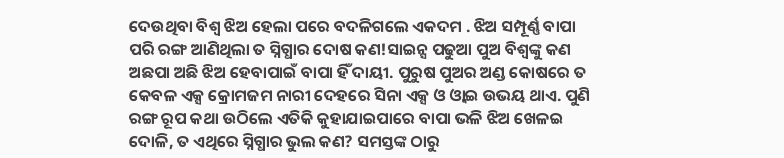ଦେଉଥିବା ବିଶ୍ୱ ଝିଅ ହେଲା ପରେ ବଦଳିଗଲେ ଏକଦମ . ଝିଅ ସମ୍ପୂର୍ଣ୍ଣ ବାପା ପରି ରଙ୍ଗ ଆଣିଥିଲା ତ ସ୍ନିଗ୍ଧାର ଦୋଷ କଣ!ସାଇନ୍ସ ପଢୁଆ ପୁଅ ବିଶ୍ୱଙ୍କୁ କଣ ଅଛପା ଅଛି ଝିଅ ହେବାପାଇଁ ବାପା ହିଁ ଦାୟୀ. ପୁରୁଷ ପୁଅର ଅଣ୍ଡ କୋଷରେ ତ କେବଳ ଏକ୍ସ କ୍ରୋମଜମ ନାରୀ ଦେହରେ ସିନା ଏକ୍ସ ଓ ଓ୍ଵାଇ ଉଭୟ ଥାଏ. ପୁଣି ରଙ୍ଗ ରୂପ କଥା ଉଠିଲେ ଏତିକି କୁହାଯାଇପାରେ ବାପା ଭଳି ଝିଅ ଖେଳଇ ଦୋଳି, ତ ଏଥିରେ ସ୍ନିଗ୍ଧାର ଭୁଲ କଣ? ସମସ୍ତଙ୍କ ଠାରୁ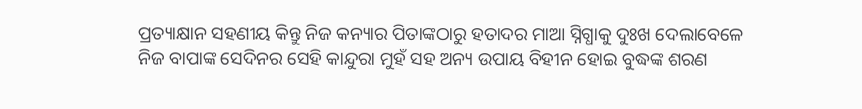ପ୍ରତ୍ୟାକ୍ଷାନ ସହଣୀୟ କିନ୍ତୁ ନିଜ କନ୍ୟାର ପିତାଙ୍କଠାରୁ ହତାଦର ମାଆ ସ୍ନିଗ୍ଧାକୁ ଦୁଃଖ ଦେଲାବେଳେ ନିଜ ବାପାଙ୍କ ସେଦିନର ସେହି କାନ୍ଦୁରା ମୁହଁ ସହ ଅନ୍ୟ ଉପାୟ ବିହୀନ ହୋଇ ବୁଦ୍ଧଙ୍କ ଶରଣ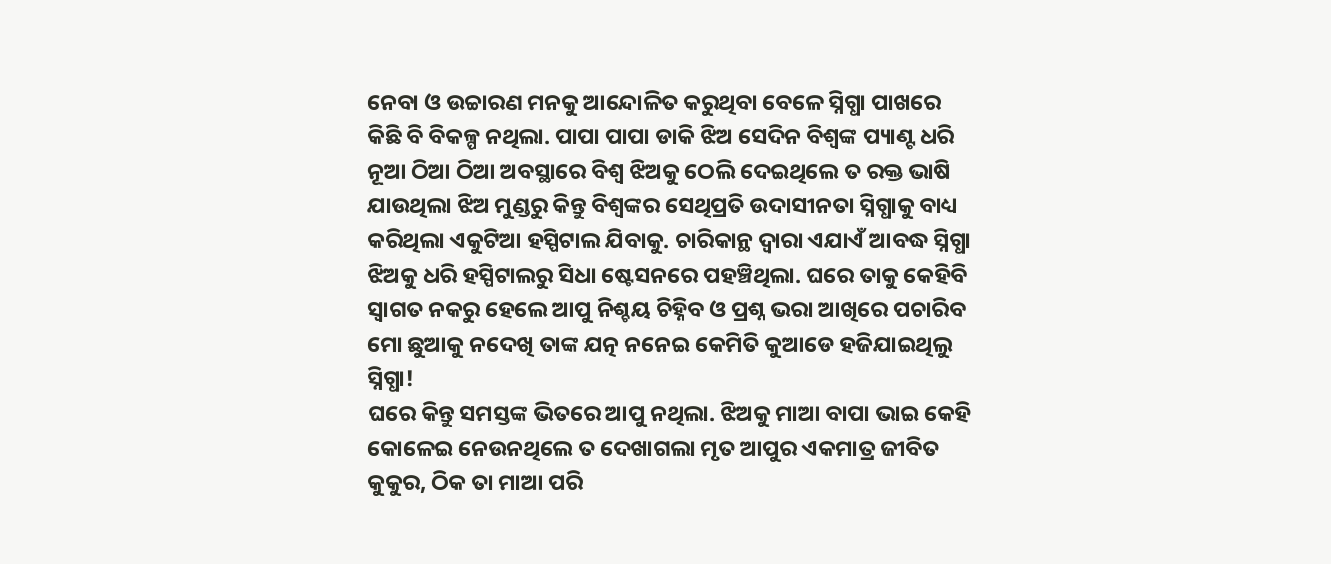ନେବା ଓ ଉଚ୍ଚାରଣ ମନକୁ ଆନ୍ଦୋଳିତ କରୁଥିବା ବେଳେ ସ୍ନିଗ୍ଧା ପାଖରେ କିଛି ବି ବିକଳ୍ପ ନଥିଲା. ପାପା ପାପା ଡାକି ଝିଅ ସେଦିନ ବିଶ୍ୱଙ୍କ ପ୍ୟାଣ୍ଟ ଧରି ନୂଆ ଠିଆ ଠିଆ ଅବସ୍ଥାରେ ବିଶ୍ୱ ଝିଅକୁ ଠେଲି ଦେଇଥିଲେ ତ ରକ୍ତ ଭାଷି ଯାଉଥିଲା ଝିଅ ମୁଣ୍ଡରୁ କିନ୍ତୁ ବିଶ୍ୱଙ୍କର ସେଥିପ୍ରତି ଉଦାସୀନତା ସ୍ନିଗ୍ଧାକୁ ବାଧ୍ୟ କରିଥିଲା ଏକୁଟିଆ ହସ୍ପିଟାଲ ଯିବାକୁ. ଚାରିକାନ୍ଥ ଦ୍ୱାରା ଏଯାଏଁ ଆବଦ୍ଧ ସ୍ନିଗ୍ଧା ଝିଅକୁ ଧରି ହସ୍ପିଟାଲରୁ ସିଧା ଷ୍ଟେସନରେ ପହଞ୍ଚିଥିଲା. ଘରେ ତାକୁ କେହିବି ସ୍ୱାଗତ ନକରୁ ହେଲେ ଆପୁ ନିଶ୍ଚୟ ଚିହ୍ନିବ ଓ ପ୍ରଶ୍ନ ଭରା ଆଖିରେ ପଚାରିବ ମୋ ଛୁଆକୁ ନଦେଖି ତାଙ୍କ ଯତ୍ନ ନନେଇ କେମିତି କୁଆଡେ ହଜିଯାଇଥିଲୁ ସ୍ନିଗ୍ଧା!
ଘରେ କିନ୍ତୁ ସମସ୍ତଙ୍କ ଭିତରେ ଆପୁ ନଥିଲା. ଝିଅକୁ ମାଆ ବାପା ଭାଇ କେହି କୋଳେଇ ନେଉନଥିଲେ ତ ଦେଖାଗଲା ମୃତ ଆପୁର ଏକମାତ୍ର ଜୀବିତ କୁକୁର, ଠିକ ତା ମାଆ ପରି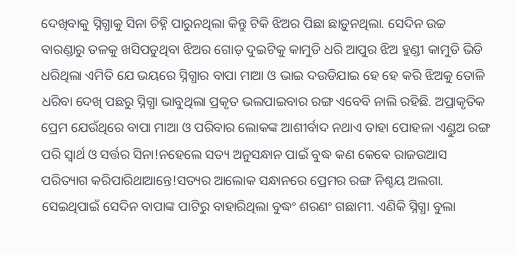ଦେଖିବାକୁ ସ୍ନିଗ୍ଧାକୁ ସିନା ଚିହ୍ନି ପାରୁନଥିଲା କିନ୍ତୁ ଟିକି ଝିଅର ପିଛା ଛାଡ଼ୁନଥିଲା. ସେଦିନ ଉଚ୍ଚ ବାରଣ୍ଡାରୁ ତଳକୁ ଖସିପଡୁଥିବା ଝିଅର ଗୋଡ଼ ଦୁଇଟିକୁ କାମୁଡି ଧରି ଆପୁର ଝିଅ ହୁଣ୍ଡୀ କାମୁଡି ଭିଡି ଧରିଥିଲା ଏମିତି ଯେ ଭୟରେ ସ୍ନିଗ୍ଧାର ବାପା ମାଆ ଓ ଭାଇ ଦଉଡିଯାଇ ହେ ହେ କରି ଝିଅକୁ ତୋଳି ଧରିବା ଦେଖି ପଛରୁ ସ୍ନିଗ୍ଧା ଭାବୁଥିଲା ପ୍ରକୃତ ଭଲପାଇବାର ରଙ୍ଗ ଏବେବି ନାଲି ରହିଛି. ଅପ୍ରାକୃତିକ ପ୍ରେମ ଯେଉଁଥିରେ ବାପା ମାଆ ଓ ପରିବାର ଲୋକଙ୍କ ଆଶୀର୍ବାଦ ନଥାଏ ତାହା ପୋହଳା ଏଣ୍ଡୁଅ ରଙ୍ଗ ପରି ସ୍ୱାର୍ଥ ଓ ସର୍ତ୍ତର ସିନା!ନହେଲେ ସତ୍ୟ ଅନୁସନ୍ଧାନ ପାଇଁ ବୁଦ୍ଧ କଣ କେଵେ ରାଜଉଆସ ପରିତ୍ୟାଗ କରିପାରିଥାଆନ୍ତେ!ସତ୍ୟର ଆଲୋକ ସନ୍ଧାନରେ ପ୍ରେମର ରଙ୍ଗ ନିଶ୍ଚୟ ଅଲଗା. ସେଇଥିପାଇଁ ସେଦିନ ବାପାଙ୍କ ପାଟିରୁ ବାହାରିଥିଲା ବୁଦ୍ଧଂ ଶରଣଂ ଗଛାମୀ. ଏଣିକି ସ୍ନିଗ୍ଧା ବୁଲା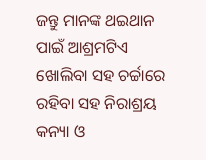ଜନ୍ତୁ ମାନଙ୍କ ଥଇଥାନ ପାଇଁ ଆଶ୍ରମଟିଏ ଖୋଲିବା ସହ ଚର୍ଚ୍ଚାରେ ରହିବା ସହ ନିରାଶ୍ରୟ କନ୍ୟା ଓ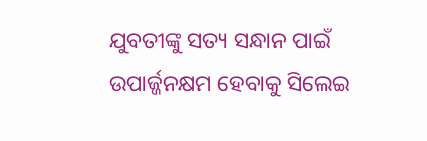ଯୁବତୀଙ୍କୁ ସତ୍ୟ ସନ୍ଧାନ ପାଇଁ ଉପାର୍ଜ୍ଜନକ୍ଷମ ହେବାକୁ ସିଲେଇ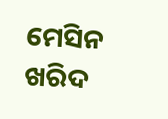ମେସିନ ଖରିଦ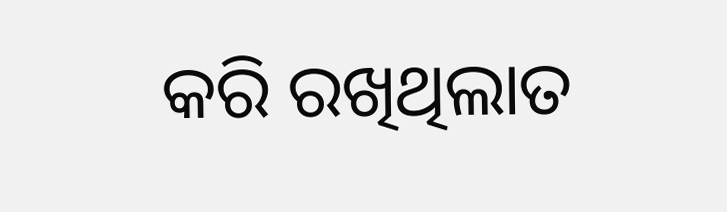କରି ରଖିଥିଲାତ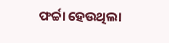ଫର୍ଚ୍ଚା ହେଉଥିଲା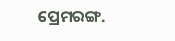ପ୍ରେମରଙ୍ଗ.